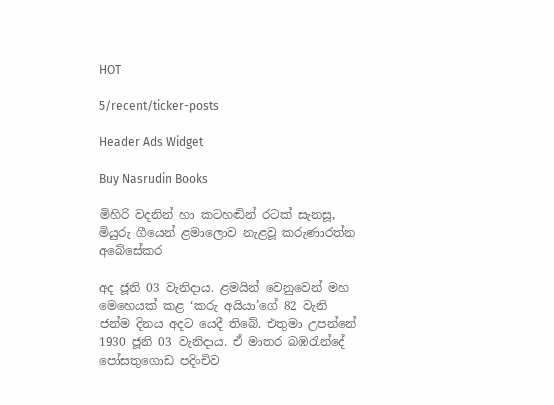HOT

5/recent/ticker-posts

Header Ads Widget

Buy Nasrudin Books

මිහිරි වදනින් හා කටහඬින් රටක් සැනසූ, මියුරු ගීයෙන් ළමාලොව නැළවූ කරුණාරත්න අබේසේකර

අද ජූනි 03 වැනිදාය. ළමයින් වෙනුවෙන් මහ මෙහෙයක් කළ ‘කරු අයියා’ගේ 82 වැනි ජන්ම දිනය අදට යෙදී තිබේ. එතුමා උපන්නේ 1930 ජූනි 03 වැනිදාය. ඒ මාතර බඹරැන්දේ පෝසතුගොඩ පදිංචිව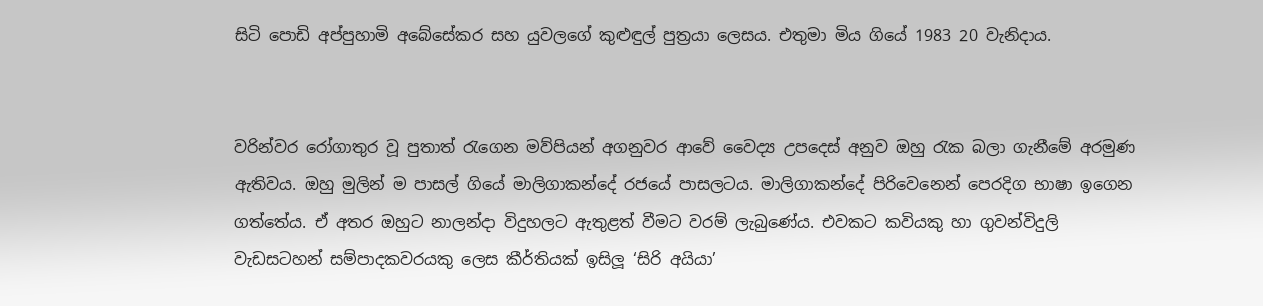සිටි පොඩි අප්පුහාමි අබේසේකර සහ යුවලගේ කුළුඳුල් පුත්‍රයා ලෙසය. එතුමා මිය ගියේ 1983 20 වැනිදාය.


වරින්වර රෝගාතුර වූ පුතාත් රැගෙන මව්පියන් අගනුවර ආවේ වෛද්‍ය උපදෙස් අනුව ඔහු රැක බලා ගැනීමේ අරමුණ ඇතිවය. ඔහු මුලින් ම පාසල් ගියේ මාලිගාකන්දේ රජයේ පාසලටය. මාලිගාකන්දේ පිරිවෙනෙන් පෙරදිග භාෂා ඉගෙන ගත්තේය. ඒ අතර ඔහුට නාලන්දා විදුහලට ඇතුළත් වීමට වරම් ලැබුණේය. එවකට කවියකු හා ගුවන්විදුලි වැඩසටහන් සම්පාදකවරයකු ලෙස කීර්තියක් ඉසිලූ ‘සිරි අයියා’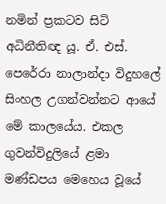නමින් ප්‍රකටව සිටි අධිනීතිඥ යූ. ඒ. එස්. පෙරේරා නාලාන්දා විදුහලේ සිංහල උගන්වන්නට ආයේ මේ කාලයේය. එකල ගුවන්විදුලියේ ළමා මණ්ඩපය මෙහෙය වූයේ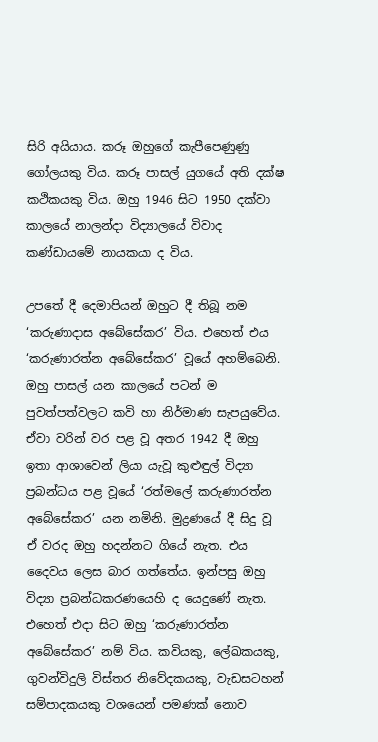සිරි අයියාය. කරූ ඔහුගේ කැපීපෙණුණු ගෝලයකු විය. කරූ පාසල් යුගයේ අති දක්ෂ කථිකයකු විය. ඔහු 1946 සිට 1950 දක්වා කාලයේ නාලන්දා විද්‍යාලයේ විවාද කණ්ඩායමේ නායකයා ද විය.

උපතේ දී දෙමාපියන් ඔහුට දී තිබූ නම ‘කරුණාදාස අබේසේකර’ විය. එහෙත් එය ‘කරුණාරත්න අබේසේකර’ වූයේ අහම්බෙනි. ඔහු පාසල් යන කාලයේ පටන් ම පුවත්පත්වලට කවි හා නිර්මාණ සැපයුවේය. ඒවා වරින් වර පළ වූ අතර 1942 දී ඔහු ඉතා ආශාවෙන් ලියා යැවූ කුළුඳුල් විද්‍යා ප්‍රබන්ධය පළ වූයේ ‘රත්මලේ කරුණාරත්න අබේසේකර’ යන නමිනි. මුද්‍රණයේ දී සිදු වූ ඒ වරද ඔහු හදන්නට ගියේ නැත. එය දෛවය ලෙස බාර ගත්තේය. ඉන්පසු ඔහු විද්‍යා ප්‍රබන්ධකරණයෙහි ද යෙදුණේ නැත. එහෙත් එදා සිට ඔහු ‘කරුණාරත්න අබේසේකර’ නම් විය. කවියකු, ලේඛකයකු, ගුවන්විදුලි විස්තර නිවේදකයකු, වැඩසටහන් සම්පාදකයකු වශයෙන් පමණක් නොව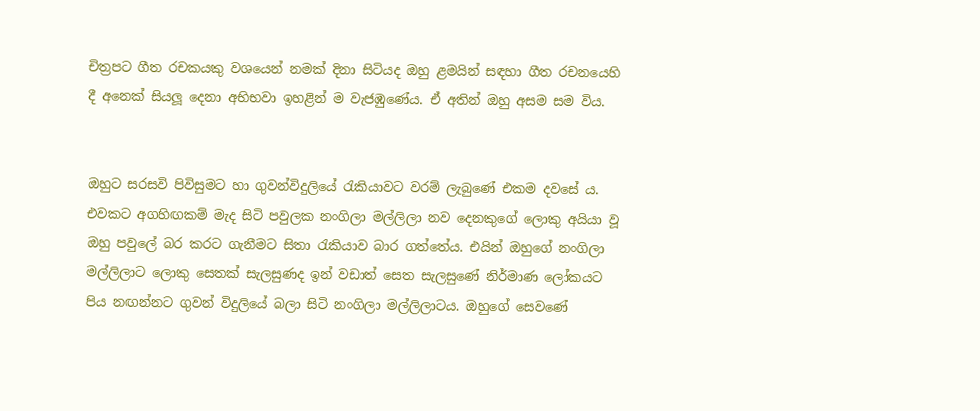චිත්‍රපට ගීත රචකයකු වශයෙන් නමක් දිනා සිටියද ඔහු ළමයින් සඳහා ගීත රචනයෙහි දී අනෙක් සියලූ දෙනා අභිභවා ඉහළින් ම වැජඹුණේය. ඒ අතින් ඔහු අසම සම විය.


ඔහුට සරසවි පිවිසුමට හා ගුවන්විදුලියේ රැකියාවට වරම් ලැබුණේ එකම දවසේ ය. එවකට අගහිඟකම් මැද සිටි පවුලක නංගිලා මල්ලිලා නව දෙනකුගේ ලොකු අයියා වූ ඔහු පවුලේ බර කරට ගැනීමට සිතා රැකියාව බාර ගත්තේය. එයින් ඔහුගේ නංගිලා මල්ලිලාට ලොකු සෙතක් සැලසුණද ඉන් වඩාත් සෙත සැලසුණේ නිර්මාණ ලෝකයට පිය නඟන්නට ගුවන් විදුලියේ බලා සිටි නංගිලා මල්ලිලාටය. ඔහුගේ සෙවණේ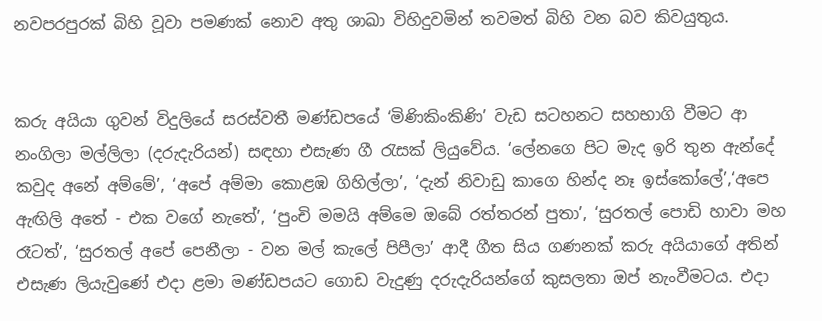නවපරපුරක් බිහි වූවා පමණක් නොව අතු ශාඛා විහිදුවමින් තවමත් බිහි වන බව කිවයුතුය.


කරු අයියා ගුවන් විදුලියේ සරස්වතී මණ්ඩපයේ ‘මිණිකිංකිණි’ වැඩ සටහනට සහභාගි වීමට ආ නංගිලා මල්ලිලා (දරුදැරියන්) සඳහා එසැණ ගී රැසක් ලියුවේය. ‘ලේනගෙ පිට මැද ඉරි තුන ඇන්දේ කවුද අනේ අම්මේ’, ‘අපේ අම්මා කොළඹ ගිහිල්ලා’, ‘දැන් නිවාඩු කාගෙ හින්ද නෑ ඉස්කෝලේ’,‘අපෙ ඇඟිලි අතේ - එක වගේ නැතේ’, ‘පුංචි මමයි අම්මෙ ඔබේ රත්තරන් පුතා’, ‘සුරතල් පොඩි හාවා මහ රෑටත්’, ‘සුරතල් අපේ පෙනීලා - වන මල් කැලේ පිපීලා’ ආදී ගීත සිය ගණනක් කරු අයියාගේ අතින් එසැණ ලියැවුණේ එදා ළමා මණ්ඩපයට ගොඩ වැදුණු දරුදැරියන්ගේ කුසලතා ඔප් නැංවීමටය. එදා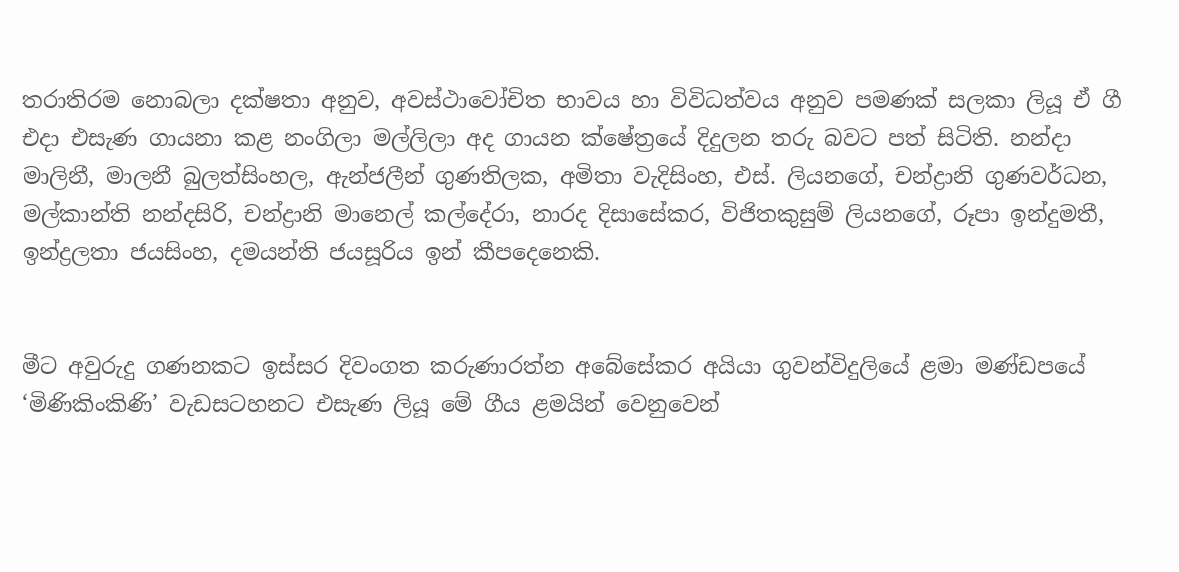තරාතිරම නොබලා දක්ෂතා අනුව, අවස්ථාවෝචිත භාවය හා විවිධත්වය අනුව පමණක් සලකා ලියූ ඒ ගී එදා එසැණ ගායනා කළ නංගිලා මල්ලිලා අද ගායන ක්ෂේත්‍රයේ දිදුලන තරු බවට පත් සිටිති. නන්දා මාලිනී, මාලනී බුලත්සිංහල, ඇන්ජලීන් ගුණතිලක, අමිතා වැදිසිංහ, එස්. ලියනගේ, චන්ද්‍රානි ගුණවර්ධන, මල්කාන්ති නන්දසිරි, චන්ද්‍රානි මානෙල් කල්දේරා, නාරද දිසාසේකර, විජිතකුසුම් ලියනගේ, රූපා ඉන්දුමතී, ඉන්ද්‍රලතා ජයසිංහ, දමයන්ති ජයසූරිය ඉන් කීපදෙනෙකි.


මීට අවුරුදු ගණනකට ඉස්සර දිවංගත කරුණාරත්න අබේසේකර අයියා ගුවන්විදුලියේ ළමා මණ්ඩපයේ ‘මිණිකිංකිණි’ වැඩසටහනට එසැණ ලියූ මේ ගීය ළමයින් වෙනුවෙන්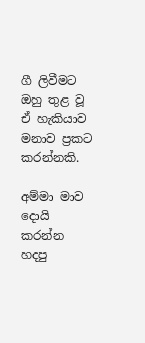ගී ලිවීමට ඔහු තුළ වූ ඒ හැකියාව මනාව ප්‍රකට කරන්නකි.

අම්මා මාව දොයි කරන්න හදපු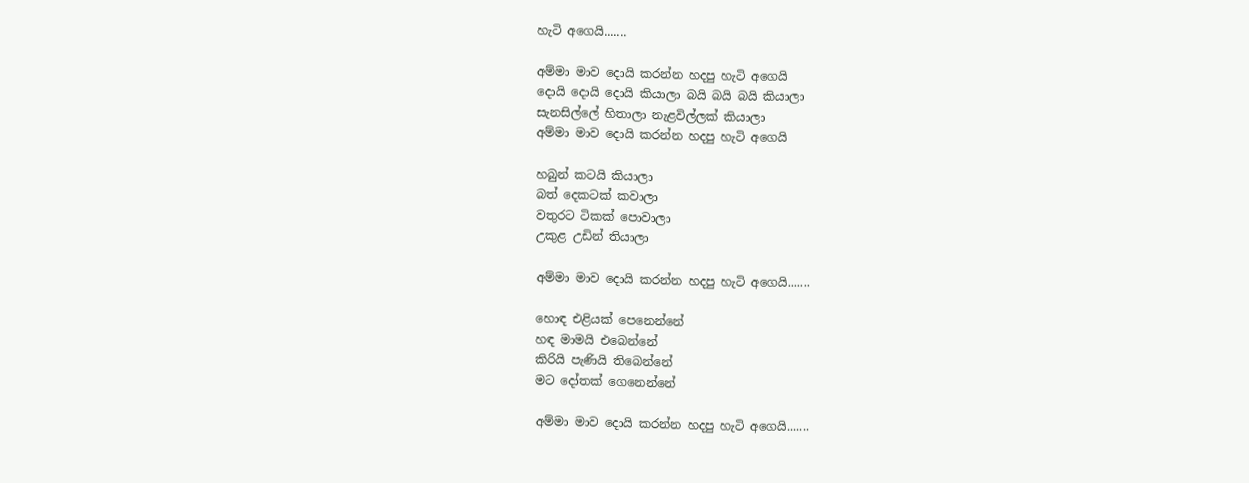හැටි අගෙයි.......

අම්මා මාව දොයි කරන්න හදපු හැටි අගෙයි
දොයි දොයි දොයි කියාලා බයි බයි බයි කියාලා
සැනසිල්ලේ හිතාලා නැළවිල්ලක් කියාලා
අම්මා මාව දොයි කරන්න හදපු හැටි අගෙයි

හබුන් කටයි කියාලා
බත් දෙකටක් කවාලා
වතුරට ටිකක් පොවාලා
උකුළ උඩින් තියාලා

අම්මා මාව දොයි කරන්න හදපු හැටි අගෙයි.......

හොඳ එළියක් පෙනෙන්නේ
හඳ මාමයි එබෙන්නේ
කිරියි පැණියි තිබෙන්නේ
මට දෝතක් ගෙනෙන්නේ

අම්මා මාව දොයි කරන්න හදපු හැටි අගෙයි.......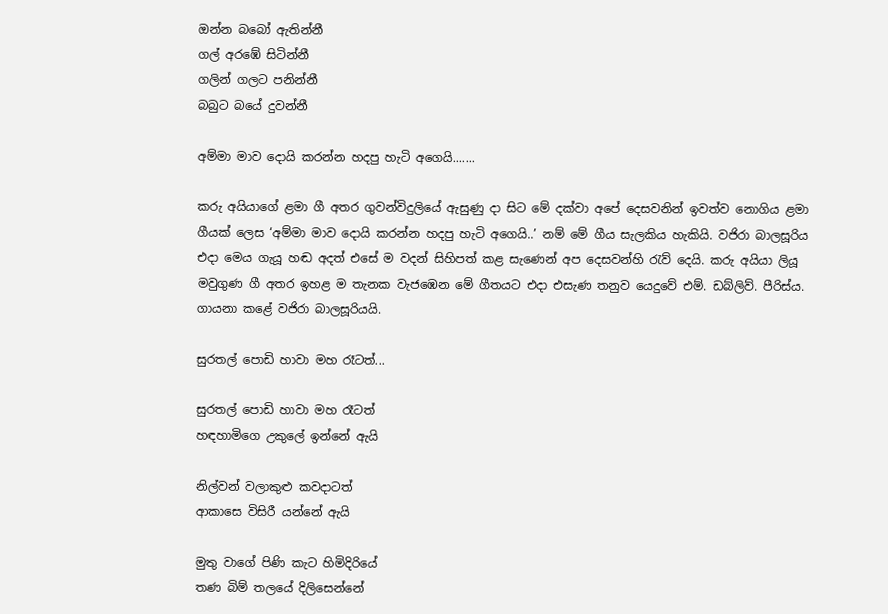ඔන්න බබෝ ඇතින්නී
ගල් අරඹේ සිටින්නී
ගලින් ගලට පනින්නී
බබුට බයේ දුවන්නී

අම්මා මාව දොයි කරන්න හදපු හැටි අගෙයි.......

කරු අයියාගේ ළමා ගී අතර ගුවන්විදුලියේ ඇසුණු දා සිට මේ දක්වා අපේ දෙසවනින් ඉවත්ව නොගිය ළමා ගීයක් ලෙස ‘අම්මා මාව දොයි කරන්න හදපු හැටි අගෙයි..’ නම් මේ ගීය සැලකිය හැකියි. වජිරා බාලසූරිය එදා මෙය ගැයූ හඬ අදත් එසේ ම වදන් සිහිපත් කළ සැණෙන් අප දෙසවන්හි රැව් දෙයි. කරු අයියා ලියූ මවුගුණ ගී අතර ඉහළ ම තැනක වැජඹෙන මේ ගීතයට එදා එසැණ තනුව යෙදුවේ එම්. ඩබ්ලිව්. පීරිස්ය. ගායනා කළේ වජිරා බාලසූරියයි.

සුරතල් පොඩි හාවා මහ රෑටත්...

සුරතල් පොඩි හාවා මහ රෑටත්
හඳහාමිගෙ උකුලේ ඉන්නේ ඇයි

නිල්වන් වලාකුළු කවදාටත්
ආකාසෙ විසිරී යන්නේ ඇයි

මුතු වාගේ පිණි කැට හිමිදිරියේ
තණ බිම් තලයේ දිලිසෙන්නේ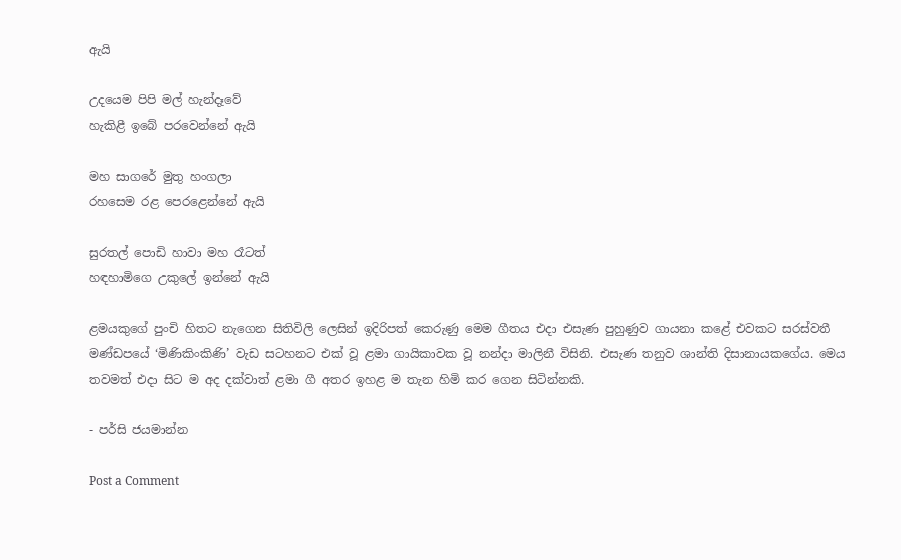ඇයි

උදයෙම පිපි මල් හැන්දෑවේ
හැකිළී ඉබේ පරවෙන්නේ ඇයි

මහ සාගරේ මුතු හංගලා
රහසෙම රළ පෙරළෙන්නේ ඇයි

සුරතල් පොඩි හාවා මහ රෑටත්
හඳහාමිගෙ උකුලේ ඉන්නේ ඇයි

ළමයකුගේ පුංචි හිතට නැගෙන සිතිවිලි ලෙසින් ඉදිරිපත් කෙරුණු මෙම ගීතය එදා එසැණ පුහුණුව ගායනා කළේ එවකට සරස්වතී මණ්ඩපයේ ‘මිණිකිංකිණි’ වැඩ සටහනට එක් වූ ළමා ගායිකාවක වූ නන්දා මාලිනී විසිනි. එසැණ තනුව ශාන්ති දිසානායකගේය. මෙය තවමත් එදා සිට ම අද දක්වාත් ළමා ගී අතර ඉහළ ම තැන හිමි කර ගෙන සිටින්නකි.

- පර්සි ජයමාන්න

Post a Comment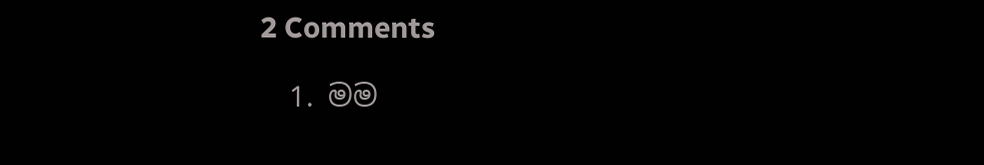2 Comments

  1. මම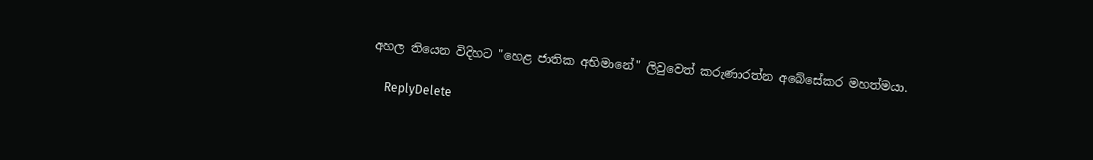අහල තියෙන විදිහට "හෙළ ජාතික අභිමානේ" ලිවුවෙත් කරුණාරත්න අබේසේකර මහත්මයා.

    ReplyDelete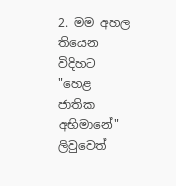2. මම අහල තියෙන විදිහට "හෙළ ජාතික අභිමානේ" ලිවුවෙත්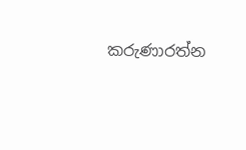කරුණාරත්න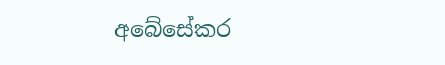අබේසේකර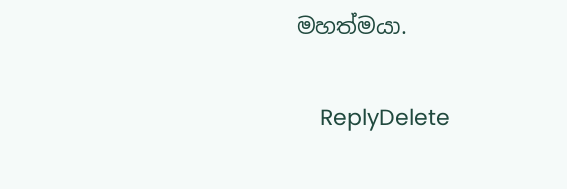මහත්මයා.

    ReplyDelete